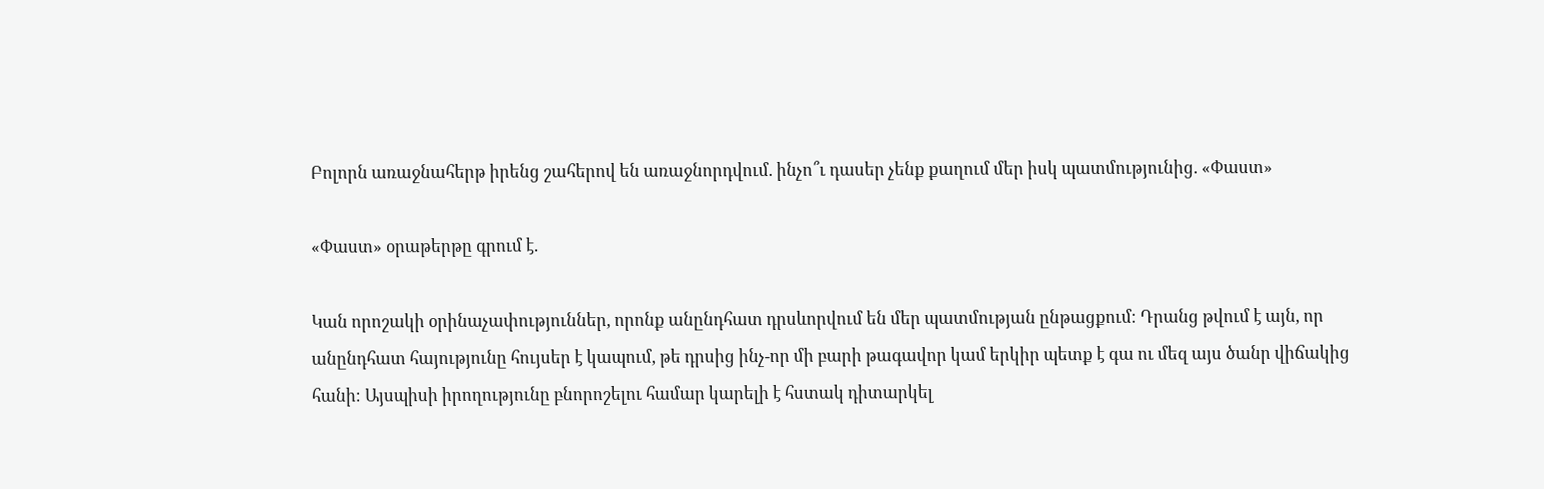Բոլորն առաջնահերթ իրենց շահերով են առաջնորդվում. ինչո՞ւ դասեր չենք քաղում մեր իսկ պատմությունից. «Փաստ»

«Փաստ» օրաթերթը գրում է.

Կան որոշակի օրինաչափություններ, որոնք անընդհատ դրսևորվում են մեր պատմության ընթացքում։ Դրանց թվում է այն, որ անընդհատ հայությունը հույսեր է կապում, թե դրսից ինչ-որ մի բարի թագավոր կամ երկիր պետք է գա ու մեզ այս ծանր վիճակից հանի։ Այսպիսի իրողությունը բնորոշելու համար կարելի է հստակ դիտարկել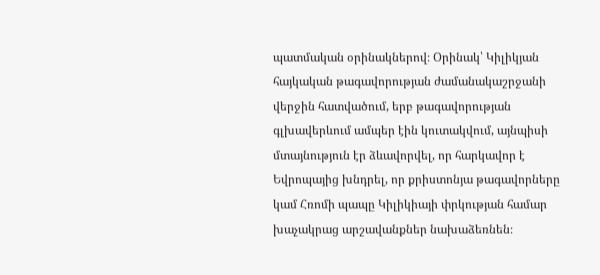պատմական օրինակներով։ Օրինակ՝ Կիլիկյան հայկական թագավորության ժամանակաշրջանի վերջին հատվածում, երբ թագավորության գլխավերևում ամպեր էին կուտակվում, այնպիսի մտայնություն էր ձևավորվել, որ հարկավոր է Եվրոպայից խնդրել, որ քրիստոնյա թագավորները կամ Հռոմի պապը Կիլիկիայի փրկության համար խաչակրաց արշավանքներ նախաձեռնեն։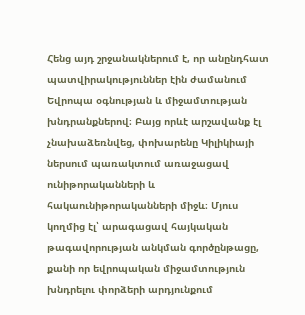Հենց այդ շրջանակներում է, որ անընդհատ պատվիրակություններ էին ժամանում Եվրոպա օգնության և միջամտության խնդրանքներով։ Բայց որևէ արշավանք էլ չնախաձեռնվեց, փոխարենը Կիլիկիայի ներսում պառակտում առաջացավ ունիթորականների և հակաունիթորականների միջև։ Մյուս կողմից էլ՝ արագացավ հայկական թագավորության անկման գործընթացը, քանի որ եվրոպական միջամտություն խնդրելու փորձերի արդյունքում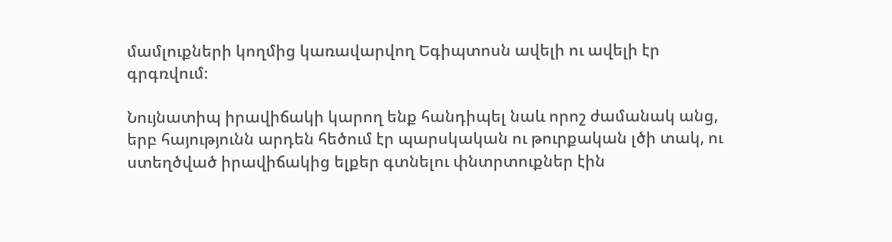մամլուքների կողմից կառավարվող Եգիպտոսն ավելի ու ավելի էր գրգռվում։

Նույնատիպ իրավիճակի կարող ենք հանդիպել նաև որոշ ժամանակ անց, երբ հայությունն արդեն հեծում էր պարսկական ու թուրքական լծի տակ, ու ստեղծված իրավիճակից ելքեր գտնելու փնտրտուքներ էին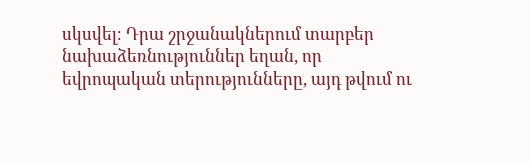սկսվել։ Դրա շրջանակներում տարբեր նախաձեռնություններ եղան, որ եվրոպական տերությունները, այդ թվում ու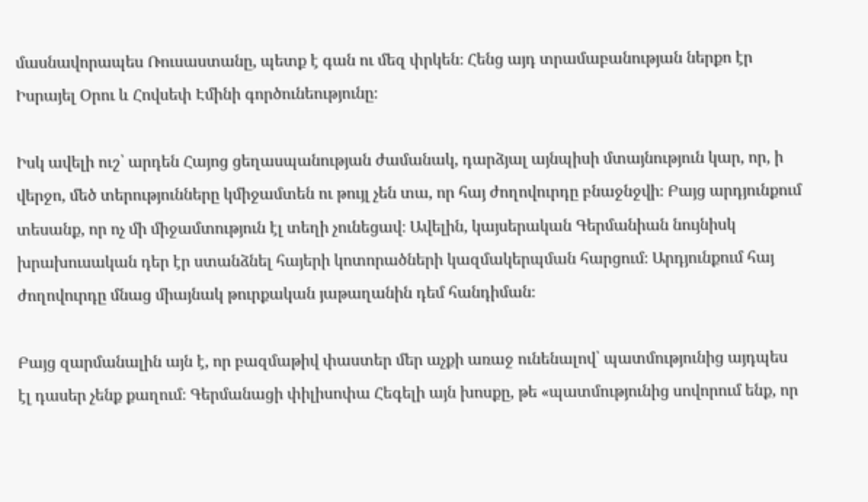մասնավորապես Ռուսաստանը, պետք է գան ու մեզ փրկեն։ Հենց այդ տրամաբանության ներքո էր Իսրայել Օրու և Հովսեփ Էմինի գործունեությունը։

Իսկ ավելի ուշ՝ արդեն Հայոց ցեղասպանության ժամանակ, դարձյալ այնպիսի մտայնություն կար, որ, ի վերջո, մեծ տերությունները կմիջամտեն ու թույլ չեն տա, որ հայ ժողովուրդը բնաջնջվի։ Բայց արդյունքում տեսանք, որ ոչ մի միջամտություն էլ տեղի չունեցավ։ Ավելին, կայսերական Գերմանիան նույնիսկ խրախուսական դեր էր ստանձնել հայերի կոտորածների կազմակերպման հարցում։ Արդյունքում հայ ժողովուրդը մնաց միայնակ թուրքական յաթաղանին դեմ հանդիման։

Բայց զարմանալին այն է, որ բազմաթիվ փաստեր մեր աչքի առաջ ունենալով՝ պատմությունից այդպես էլ դասեր չենք քաղում։ Գերմանացի փիլիսոփա Հեգելի այն խոսքը, թե «պատմությունից սովորում ենք, որ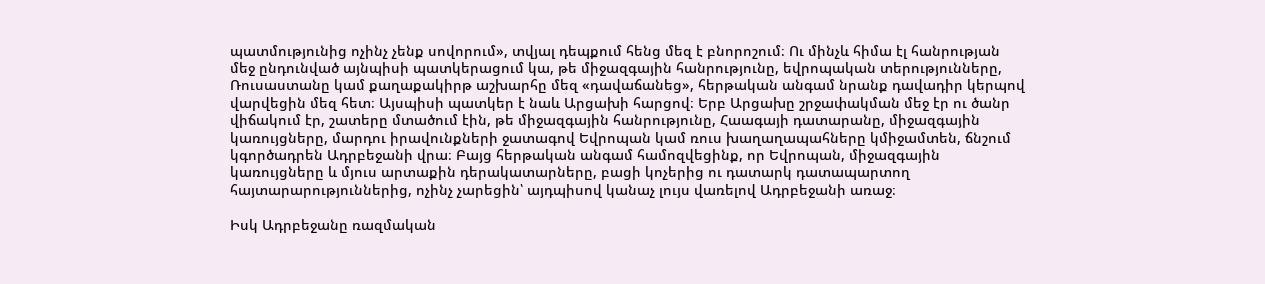պատմությունից ոչինչ չենք սովորում», տվյալ դեպքում հենց մեզ է բնորոշում։ Ու մինչև հիմա էլ հանրության մեջ ընդունված այնպիսի պատկերացում կա, թե միջազգային հանրությունը, եվրոպական տերությունները, Ռուսաստանը կամ քաղաքակիրթ աշխարհը մեզ «դավաճանեց», հերթական անգամ նրանք դավադիր կերպով վարվեցին մեզ հետ։ Այսպիսի պատկեր է նաև Արցախի հարցով։ Երբ Արցախը շրջափակման մեջ էր ու ծանր վիճակում էր, շատերը մտածում էին, թե միջազգային հանրությունը, Հաագայի դատարանը, միջազգային կառույցները, մարդու իրավունքների ջատագով Եվրոպան կամ ռուս խաղաղապահները կմիջամտեն, ճնշում կգործադրեն Ադրբեջանի վրա։ Բայց հերթական անգամ համոզվեցինք, որ Եվրոպան, միջազգային կառույցները և մյուս արտաքին դերակատարները, բացի կոչերից ու դատարկ դատապարտող հայտարարություններից, ոչինչ չարեցին՝ այդպիսով կանաչ լույս վառելով Ադրբեջանի առաջ։

Իսկ Ադրբեջանը ռազմական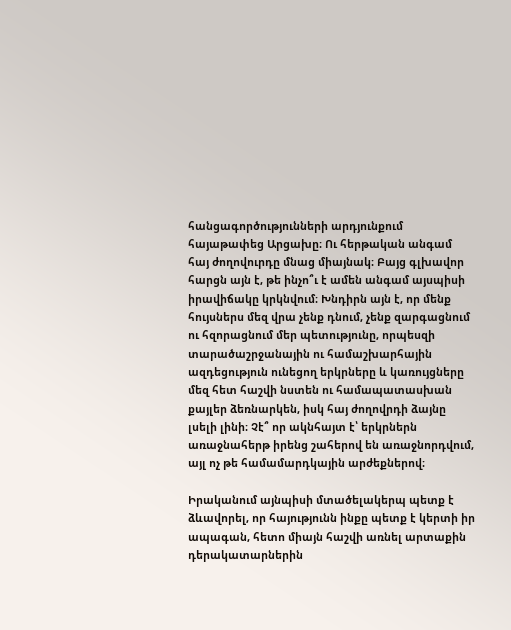հանցագործությունների արդյունքում հայաթափեց Արցախը։ Ու հերթական անգամ հայ ժողովուրդը մնաց միայնակ։ Բայց գլխավոր հարցն այն է, թե ինչո՞ւ է ամեն անգամ այսպիսի իրավիճակը կրկնվում։ Խնդիրն այն է, որ մենք հույսներս մեզ վրա չենք դնում, չենք զարգացնում ու հզորացնում մեր պետությունը, որպեսզի տարածաշրջանային ու համաշխարհային ազդեցություն ունեցող երկրները և կառույցները մեզ հետ հաշվի նստեն ու համապատասխան քայլեր ձեռնարկեն, իսկ հայ ժողովրդի ձայնը լսելի լինի։ Չէ՞ որ ակնհայտ է՝ երկրներն առաջնահերթ իրենց շահերով են առաջնորդվում, այլ ոչ թե համամարդկային արժեքներով։

Իրականում այնպիսի մտածելակերպ պետք է ձևավորել, որ հայությունն ինքը պետք է կերտի իր ապագան, հետո միայն հաշվի առնել արտաքին դերակատարներին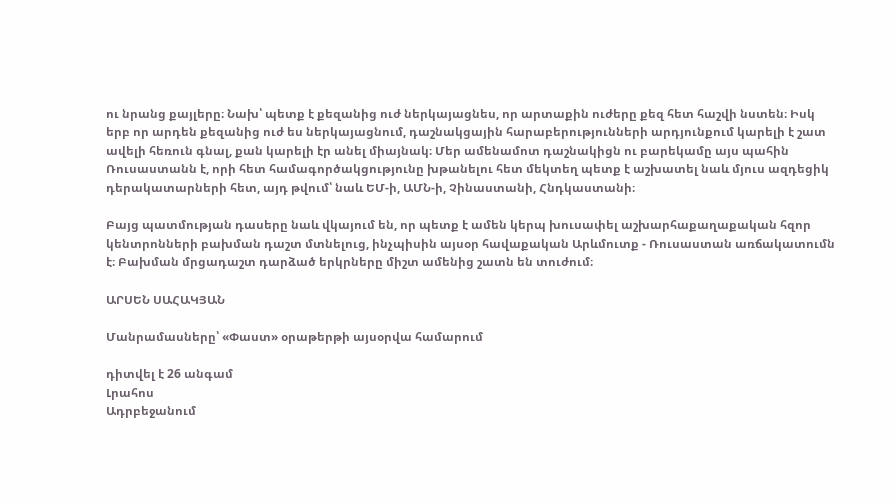ու նրանց քայլերը։ Նախ՝ պետք է քեզանից ուժ ներկայացնես, որ արտաքին ուժերը քեզ հետ հաշվի նստեն։ Իսկ երբ որ արդեն քեզանից ուժ ես ներկայացնում, դաշնակցային հարաբերությունների արդյունքում կարելի է շատ ավելի հեռուն գնալ, քան կարելի էր անել միայնակ։ Մեր ամենամոտ դաշնակիցն ու բարեկամը այս պահին Ռուսաստանն է, որի հետ համագործակցությունը խթանելու հետ մեկտեղ պետք է աշխատել նաև մյուս ազդեցիկ դերակատարների հետ, այդ թվում՝ նաև ԵՄ-ի, ԱՄՆ-ի, Չինաստանի, Հնդկաստանի։

Բայց պատմության դասերը նաև վկայում են, որ պետք է ամեն կերպ խուսափել աշխարհաքաղաքական հզոր կենտրոնների բախման դաշտ մտնելուց, ինչպիսին այսօր հավաքական Արևմուտք - Ռուսաստան առճակատումն է։ Բախման մրցադաշտ դարձած երկրները միշտ ամենից շատն են տուժում։

ԱՐՍԵՆ ՍԱՀԱԿՅԱՆ

Մանրամասները՝ «Փաստ» օրաթերթի այսօրվա համարում

դիտվել է 26 անգամ
Լրահոս
Ադրբեջանում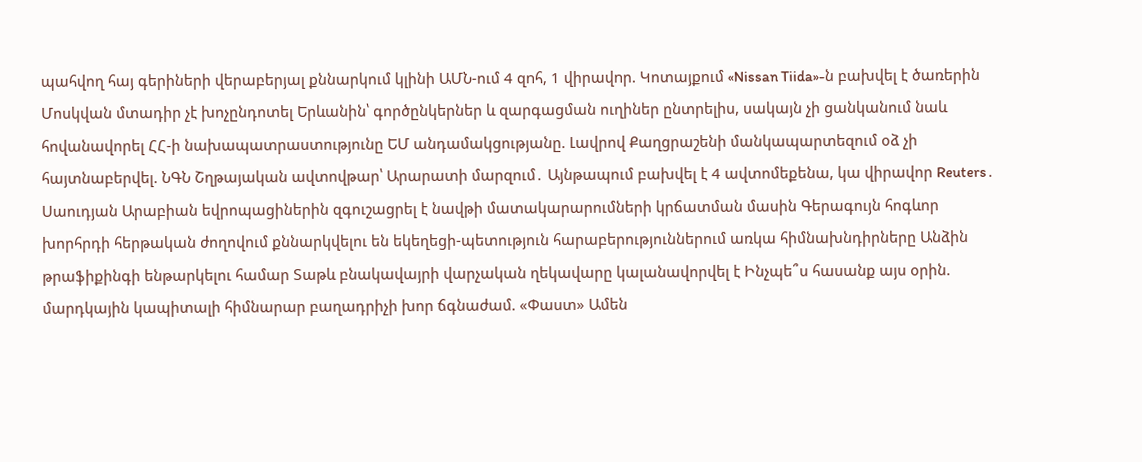պահվող հայ գերիների վերաբերյալ քննարկում կլինի ԱՄՆ-ում 4 զnհ, 1 վիրավnր. Կոտայքում «Nissan Tiida»-ն բախվել է ծառերին Մոսկվան մտադիր չէ խոչընդոտել Երևանին՝ գործընկերներ և զարգացման ուղիներ ընտրելիս, սակայն չի ցանկանում նաև հովանավորել ՀՀ-ի նախապատրաստությունը ԵՄ անդամակցությանը. Լավրով Քաղցրաշենի մանկապարտեզում օձ չի հայտնաբերվել. ՆԳՆ Շղթայական ավտովթար՝ Արարատի մարզում․ Այնթապում բախվել է 4 ավտոմեքենա, կա վիրավոր Reuters․ Սաուդյան Արաբիան եվրոպացիներին զգուշացրել է նավթի մատակարարումների կրճատման մասին Գերագույն հոգևոր խորհրդի հերթական ժողովում քննարկվելու են եկեղեցի-պետություն հարաբերություններում առկա հիմնախնդիրները Անձին թրաֆիքինգի ենթարկելու համար Տաթև բնակավայրի վարչական ղեկավարը կալանավորվել է Ինչպե՞ս հասանք այս օրին. մարդկային կապիտալի հիմնարար բաղադրիչի խոր ճգնաժամ. «Փաստ» Ամեն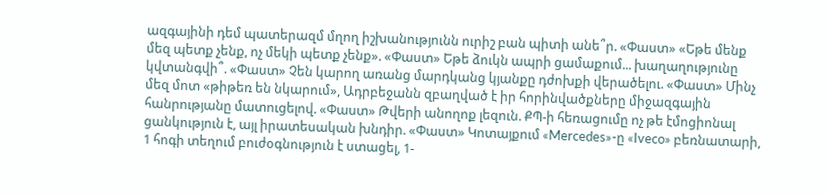ազգայինի դեմ պատերազմ մղող իշխանությունն ուրիշ բան պիտի անե՞ր. «Փաստ» «Եթե մենք մեզ պետք չենք, ոչ մեկի պետք չենք». «Փաստ» Եթե ձուկն ապրի ցամաքում... խաղաղությունը կվտանգվի՞. «Փաստ» Չեն կարող առանց մարդկանց կյանքը դժոխքի վերածելու. «Փաստ» Մինչ մեզ մոտ «թիթեռ են նկարում», Ադրբեջանն զբաղված է իր հորինվածքները միջազգային հանրությանը մատուցելով. «Փաստ» Թվերի անողոք լեզուն. ՔՊ-ի հեռացումը ոչ թե էմոցիոնալ ցանկություն է, այլ իրատեսական խնդիր. «Փաստ» Կոտայքում «Mercedes»-ը «Iveco» բեռնատարի, 1 հոգի տեղում բուժօգնություն է ստացել, 1-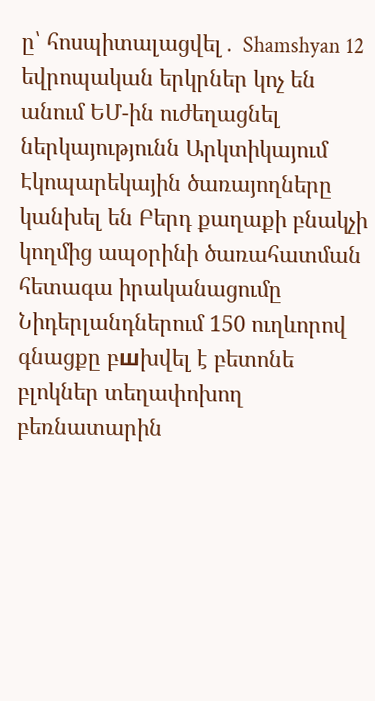ը՝ հոսպիտալացվել․ Shamshyan 12 եվրոպական երկրներ կոչ են անում ԵՄ-ին ուժեղացնել ներկայությունն Արկտիկայում Էկոպարեկային ծառայողները կանխել են Բերդ քաղաքի բնակչի կողմից ապօրինի ծառահատման հետագա իրականացումը Նիդերլանդներում 150 ուղևորով գնացքը բшխվել է բետոնե բլոկներ տեղափոխող բեռնատարին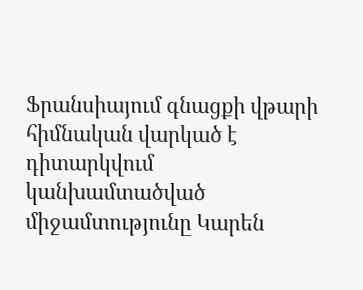Ֆրանսիայում գնացքի վթարի հիմնական վարկած է դիտարկվում կանխամտածված միջամտությունը Կարեն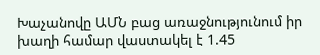Խաչանովը ԱՄՆ բաց առաջնությունում իր խաղի համար վաստակել է 1.45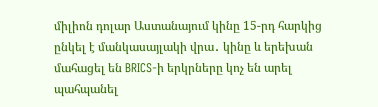միլիոն դոլար Աստանայում կինը 15-րդ հարկից ընկել է մանկասայլակի վրա․ կինը և երեխան մահացել են BRICS-ի երկրները կոչ են արել պահպանել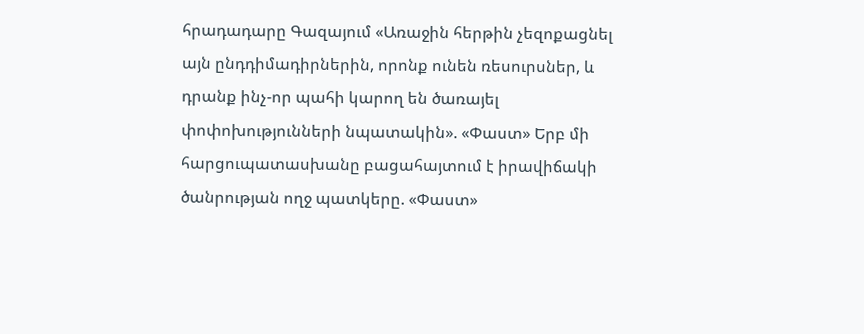հրադադարը Գազայում «Առաջին հերթին չեզոքացնել այն ընդդիմադիրներին, որոնք ունեն ռեսուրսներ, և դրանք ինչ-որ պահի կարող են ծառայել փոփոխությունների նպատակին». «Փաստ» Երբ մի հարցուպատասխանը բացահայտում է իրավիճակի ծանրության ողջ պատկերը. «Փաստ»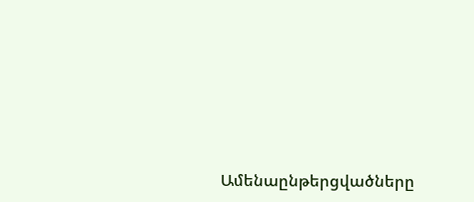Ամենաընթերցվածները